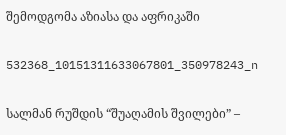შემოდგომა აზიასა და აფრიკაში

532368_10151311633067801_350978243_n

სალმან რუშდის “შუაღამის შვილები” –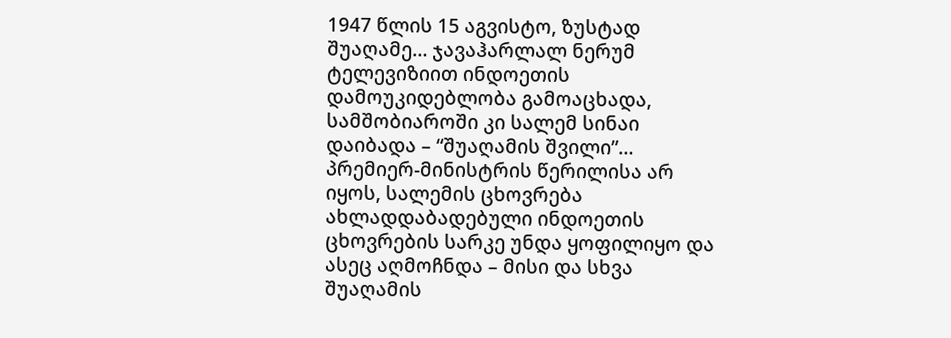1947 წლის 15 აგვისტო, ზუსტად შუაღამე… ჯავაჰარლალ ნერუმ ტელევიზიით ინდოეთის დამოუკიდებლობა გამოაცხადა, სამშობიაროში კი სალემ სინაი დაიბადა – “შუაღამის შვილი”… პრემიერ-მინისტრის წერილისა არ იყოს, სალემის ცხოვრება ახლადდაბადებული ინდოეთის ცხოვრების სარკე უნდა ყოფილიყო და ასეც აღმოჩნდა – მისი და სხვა შუაღამის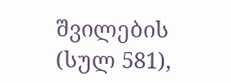შვილების (სულ 581),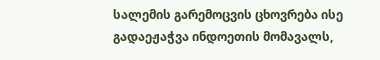სალემის გარემოცვის ცხოვრება ისე გადაეჟაჭვა ინდოეთის მომავალს,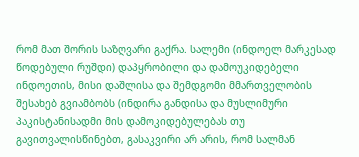რომ მათ შორის საზღვარი გაქრა. სალემი (ინდოელ მარკესად წოდებული რუშდი) დაპყრობილი და დამოუკიდებელი ინდოეთის, მისი დაშლისა და შემდგომი მმართველობის შესახებ გვიამბობს (ინდირა განდისა და მუსლიმური პაკისტანისადმი მის დამოკიდებულებას თუ გავითვალისწინებთ, გასაკვირი არ არის, რომ სალმან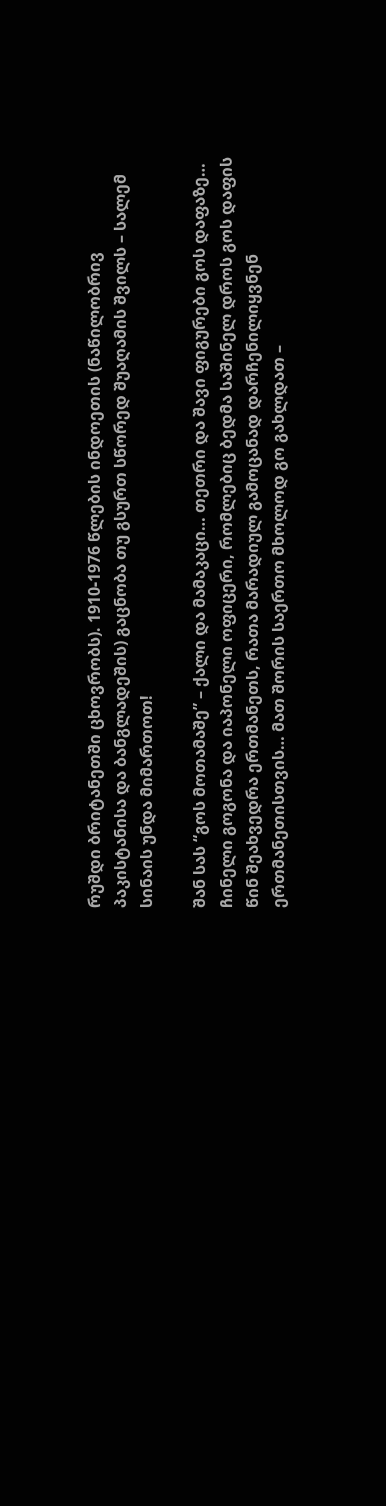რუშდი ბრიტანეთში ცხოვრობს). 1910-1976 წლების ინდოეთის (ნაწილობრივ პაკისტანისა და ბანგლადეშის) გაცნობა თუ გსურთ სწორედ შუაღამის შვილს – სალემ სინაის უნდა მიმართოთ!

შან სას “გოს მოთამაშე” – ქალი და მამაკაცი… თეთრი და შავი ფიგურები გოს დაფაზე… ჩინელი გოგონა და იაპონელი ოფიცერი, რომლებიც ბედმა საშინელ დროს გოს დაფის წინ შეახვედრა ერთმანეთს, რათა მარადიულ გამოცანად დარჩენილიყვნენ ერთმანეთისთვის… მათ შორის საერთო მხოლოდ გო გახლდათ –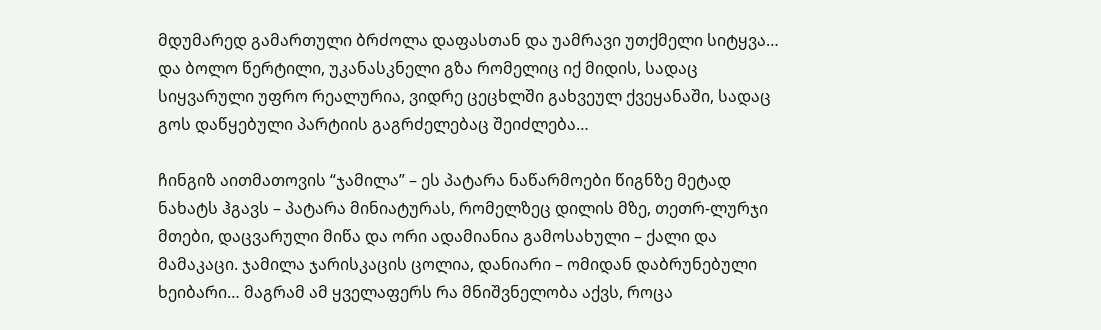მდუმარედ გამართული ბრძოლა დაფასთან და უამრავი უთქმელი სიტყვა… და ბოლო წერტილი, უკანასკნელი გზა რომელიც იქ მიდის, სადაც სიყვარული უფრო რეალურია, ვიდრე ცეცხლში გახვეულ ქვეყანაში, სადაც გოს დაწყებული პარტიის გაგრძელებაც შეიძლება…

ჩინგიზ აითმათოვის “ჯამილა” – ეს პატარა ნაწარმოები წიგნზე მეტად ნახატს ჰგავს – პატარა მინიატურას, რომელზეც დილის მზე, თეთრ-ლურჯი მთები, დაცვარული მიწა და ორი ადამიანია გამოსახული – ქალი და მამაკაცი. ჯამილა ჯარისკაცის ცოლია, დანიარი – ომიდან დაბრუნებული ხეიბარი… მაგრამ ამ ყველაფერს რა მნიშვნელობა აქვს, როცა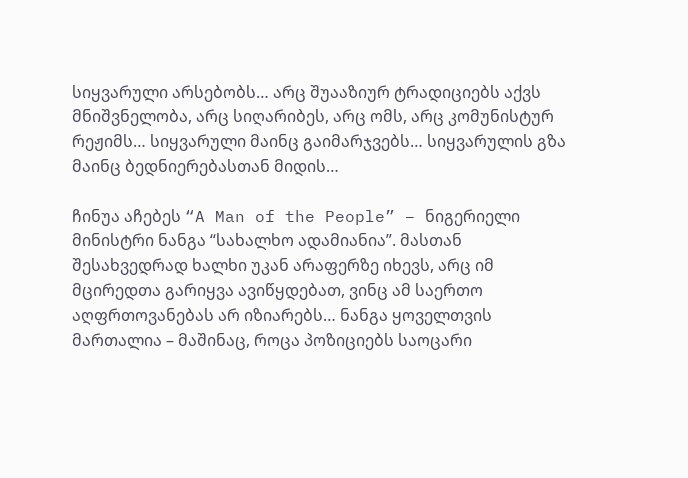სიყვარული არსებობს… არც შუააზიურ ტრადიციებს აქვს მნიშვნელობა, არც სიღარიბეს, არც ომს, არც კომუნისტურ რეჟიმს… სიყვარული მაინც გაიმარჯვებს… სიყვარულის გზა მაინც ბედნიერებასთან მიდის…

ჩინუა აჩებეს “A Man of the People” – ნიგერიელი მინისტრი ნანგა “სახალხო ადამიანია”. მასთან შესახვედრად ხალხი უკან არაფერზე იხევს, არც იმ მცირედთა გარიყვა ავიწყდებათ, ვინც ამ საერთო აღფრთოვანებას არ იზიარებს… ნანგა ყოველთვის მართალია – მაშინაც, როცა პოზიციებს საოცარი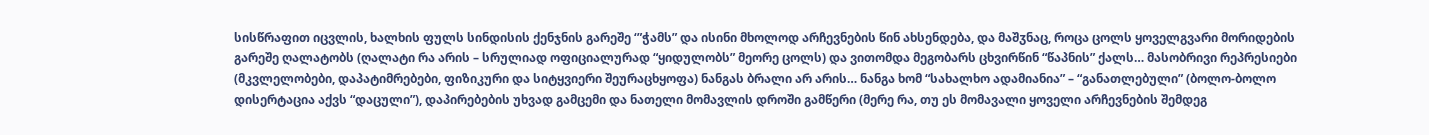სისწრაფით იცვლის, ხალხის ფულს სინდისის ქენჯნის გარეშე ‘”ჭამს” და ისინი მხოლოდ არჩევნების წინ ახსენდება, და მაშჳნაც, როცა ცოლს ყოველგვარი მორიდების გარეშე ღალატობს (ღალატი რა არის – სრულიად ოფიციალურად “ყიდულობს” მეორე ცოლს) და ვითომდა მეგობარს ცხვირწინ “წაპნის” ქალს… მასობრივი რეპრესიები (მკვლელობები, დაპატიმრებები, ფიზიკური და სიტყვიერი შეურაცხყოფა) ნანგას ბრალი არ არის… ნანგა ხომ “სახალხო ადამიანია” – “განათლებული” (ბოლო-ბოლო დისერტაცია აქვს “დაცული”), დაპირებების უხვად გამცემი და ნათელი მომავლის დროში გამწერი (მერე რა, თუ ეს მომავალი ყოველი არჩევნების შემდეგ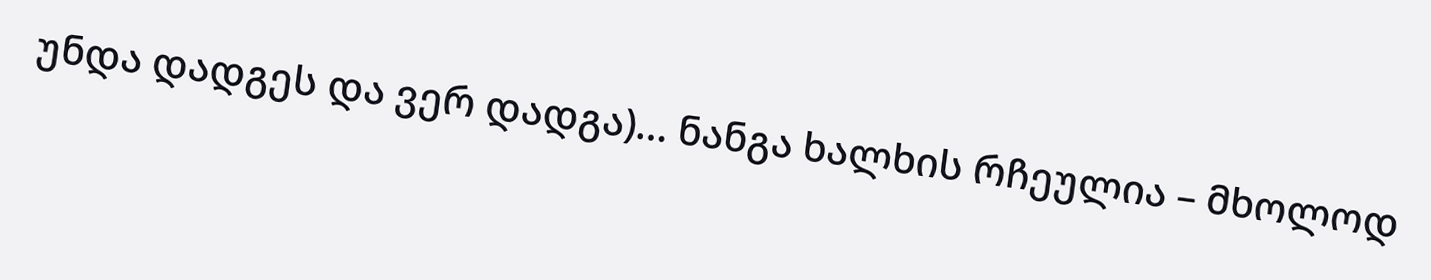უნდა დადგეს და ვერ დადგა)… ნანგა ხალხის რჩეულია – მხოლოდ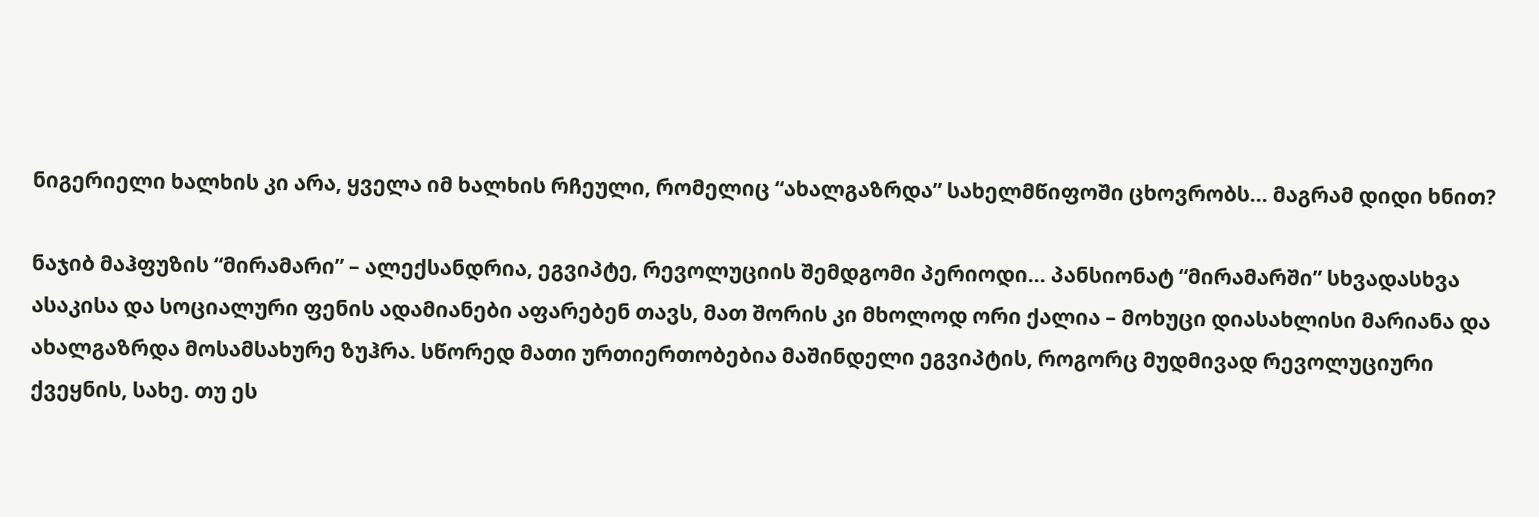ნიგერიელი ხალხის კი არა, ყველა იმ ხალხის რჩეული, რომელიც “ახალგაზრდა” სახელმწიფოში ცხოვრობს… მაგრამ დიდი ხნით?

ნაჯიბ მაჰფუზის “მირამარი” – ალექსანდრია, ეგვიპტე, რევოლუციის შემდგომი პერიოდი… პანსიონატ “მირამარში” სხვადასხვა ასაკისა და სოციალური ფენის ადამიანები აფარებენ თავს, მათ შორის კი მხოლოდ ორი ქალია – მოხუცი დიასახლისი მარიანა და ახალგაზრდა მოსამსახურე ზუჰრა. სწორედ მათი ურთიერთობებია მაშინდელი ეგვიპტის, როგორც მუდმივად რევოლუციური ქვეყნის, სახე. თუ ეს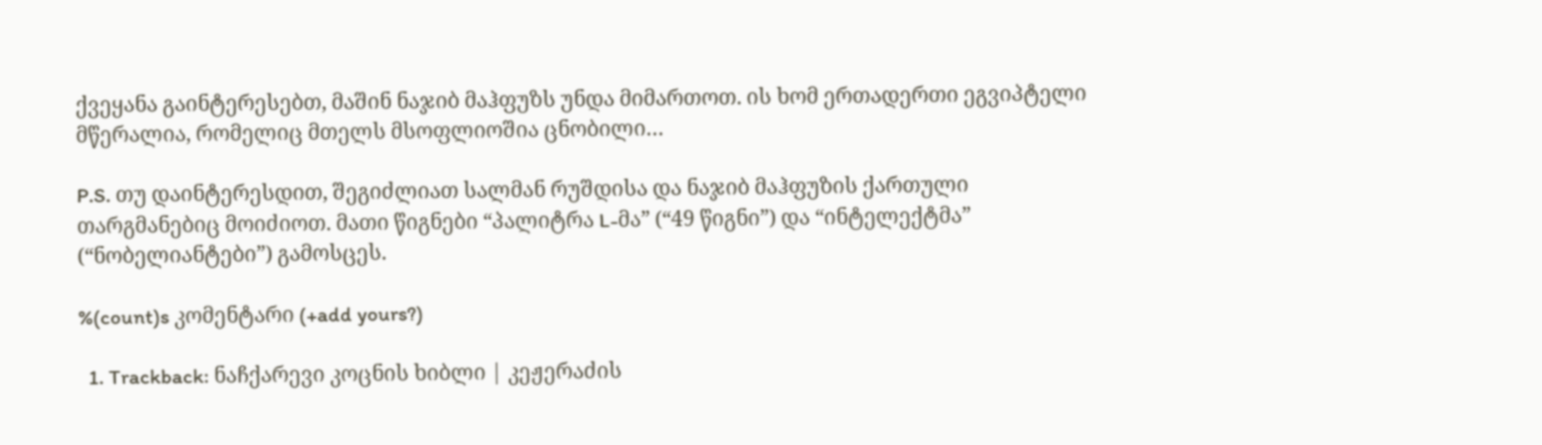ქვეყანა გაინტერესებთ, მაშინ ნაჯიბ მაჰფუზს უნდა მიმართოთ. ის ხომ ერთადერთი ეგვიპტელი მწერალია, რომელიც მთელს მსოფლიოშია ცნობილი…

P.S. თუ დაინტერესდით, შეგიძლიათ სალმან რუშდისა და ნაჯიბ მაჰფუზის ქართული თარგმანებიც მოიძიოთ. მათი წიგნები “პალიტრა L-მა” (“49 წიგნი”) და “ინტელექტმა” (“ნობელიანტები”) გამოსცეს.

%(count)s კომენტარი (+add yours?)

  1. Trackback: ნაჩქარევი კოცნის ხიბლი | კეჟერაძის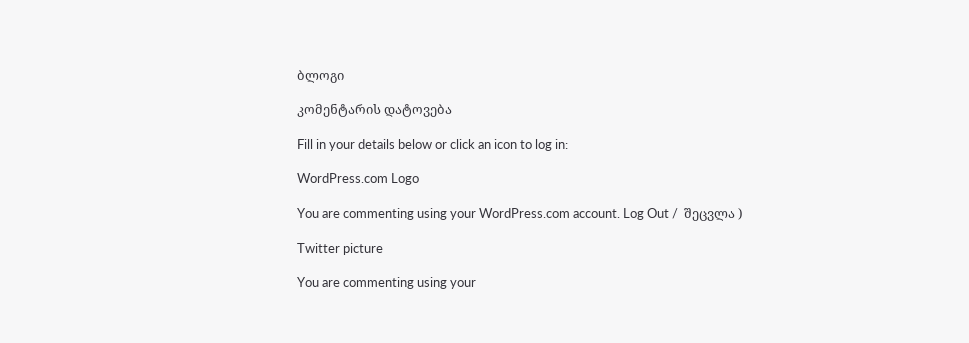ბლოგი

კომენტარის დატოვება

Fill in your details below or click an icon to log in:

WordPress.com Logo

You are commenting using your WordPress.com account. Log Out /  შეცვლა )

Twitter picture

You are commenting using your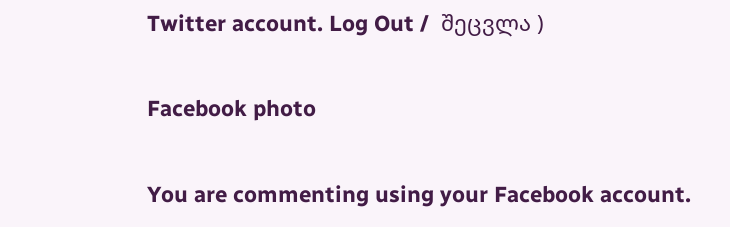Twitter account. Log Out /  შეცვლა )

Facebook photo

You are commenting using your Facebook account.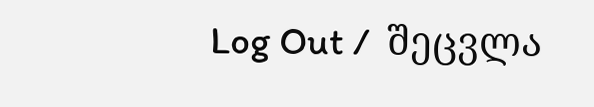Log Out /  შეცვლა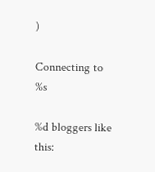)

Connecting to %s

%d bloggers like this: